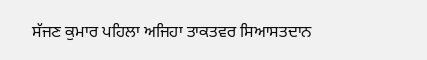ਸੱਜਣ ਕੁਮਾਰ ਪਹਿਲਾ ਅਜਿਹਾ ਤਾਕਤਵਰ ਸਿਆਸਤਦਾਨ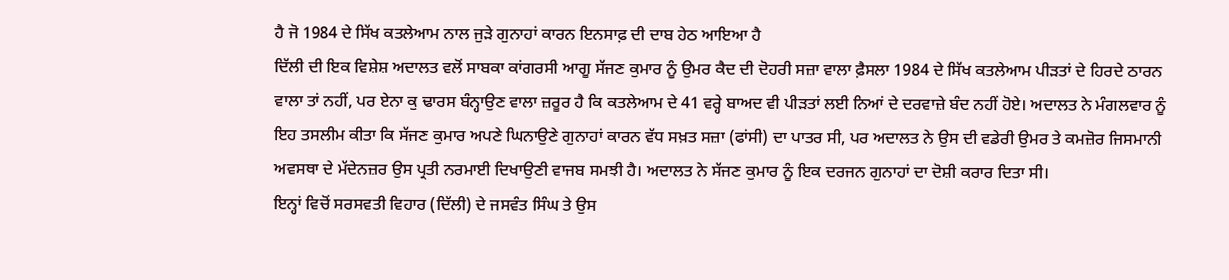ਹੈ ਜੋ 1984 ਦੇ ਸਿੱਖ ਕਤਲੇਆਮ ਨਾਲ ਜੁੜੇ ਗੁਨਾਹਾਂ ਕਾਰਨ ਇਨਸਾਫ਼ ਦੀ ਦਾਬ ਹੇਠ ਆਇਆ ਹੈ
ਦਿੱਲੀ ਦੀ ਇਕ ਵਿਸ਼ੇਸ਼ ਅਦਾਲਤ ਵਲੋਂ ਸਾਬਕਾ ਕਾਂਗਰਸੀ ਆਗੂ ਸੱਜਣ ਕੁਮਾਰ ਨੂੰ ਉਮਰ ਕੈਦ ਦੀ ਦੋਹਰੀ ਸਜ਼ਾ ਵਾਲਾ ਫ਼ੈਸਲਾ 1984 ਦੇ ਸਿੱਖ ਕਤਲੇਆਮ ਪੀੜਤਾਂ ਦੇ ਹਿਰਦੇ ਠਾਰਨ ਵਾਲਾ ਤਾਂ ਨਹੀਂ, ਪਰ ਏਨਾ ਕੁ ਢਾਰਸ ਬੰਨ੍ਹਾਉਣ ਵਾਲਾ ਜ਼ਰੂਰ ਹੈ ਕਿ ਕਤਲੇਆਮ ਦੇ 41 ਵਰ੍ਹੇ ਬਾਅਦ ਵੀ ਪੀੜਤਾਂ ਲਈ ਨਿਆਂ ਦੇ ਦਰਵਾਜ਼ੇ ਬੰਦ ਨਹੀਂ ਹੋਏ। ਅਦਾਲਤ ਨੇ ਮੰਗਲਵਾਰ ਨੂੰ ਇਹ ਤਸਲੀਮ ਕੀਤਾ ਕਿ ਸੱਜਣ ਕੁਮਾਰ ਅਪਣੇ ਘਿਨਾਉਣੇ ਗੁਨਾਹਾਂ ਕਾਰਨ ਵੱਧ ਸਖ਼ਤ ਸਜ਼ਾ (ਫਾਂਸੀ) ਦਾ ਪਾਤਰ ਸੀ, ਪਰ ਅਦਾਲਤ ਨੇ ਉਸ ਦੀ ਵਡੇਰੀ ਉਮਰ ਤੇ ਕਮਜ਼ੋਰ ਜਿਸਮਾਨੀ ਅਵਸਥਾ ਦੇ ਮੱਦੇਨਜ਼ਰ ਉਸ ਪ੍ਰਤੀ ਨਰਮਾਈ ਦਿਖਾਉਣੀ ਵਾਜਬ ਸਮਝੀ ਹੈ। ਅਦਾਲਤ ਨੇ ਸੱਜਣ ਕੁਮਾਰ ਨੂੰ ਇਕ ਦਰਜਨ ਗੁਨਾਹਾਂ ਦਾ ਦੋਸ਼ੀ ਕਰਾਰ ਦਿਤਾ ਸੀ।
ਇਨ੍ਹਾਂ ਵਿਚੋਂ ਸਰਸਵਤੀ ਵਿਹਾਰ (ਦਿੱਲੀ) ਦੇ ਜਸਵੰਤ ਸਿੰਘ ਤੇ ਉਸ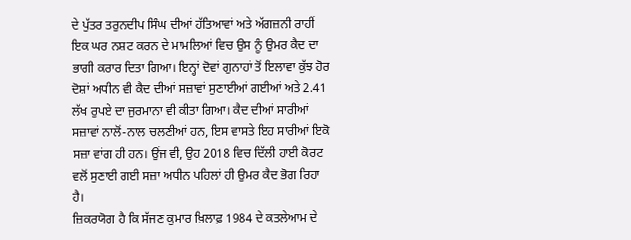ਦੇ ਪੁੱਤਰ ਤਰੁਨਦੀਪ ਸਿੰਘ ਦੀਆਂ ਹੱਤਿਆਵਾਂ ਅਤੇ ਅੱਗਜ਼ਨੀ ਰਾਹੀਂ ਇਕ ਘਰ ਨਸ਼ਟ ਕਰਨ ਦੇ ਮਾਮਲਿਆਂ ਵਿਚ ਉਸ ਨੂੰ ਉਮਰ ਕੈਦ ਦਾ ਭਾਗੀ ਕਰਾਰ ਦਿਤਾ ਗਿਆ। ਇਨ੍ਹਾਂ ਦੋਵਾਂ ਗੁਨਾਹਾਂ ਤੋਂ ਇਲਾਵਾ ਕੁੱਝ ਹੋਰ ਦੋਸ਼ਾਂ ਅਧੀਨ ਵੀ ਕੈਦ ਦੀਆਂ ਸਜ਼ਾਵਾਂ ਸੁਣਾਈਆਂ ਗਈਆਂ ਅਤੇ 2.41 ਲੱਖ ਰੁਪਏ ਦਾ ਜੁਰਮਾਨਾ ਵੀ ਕੀਤਾ ਗਿਆ। ਕੈਦ ਦੀਆਂ ਸਾਰੀਆਂ ਸਜ਼ਾਵਾਂ ਨਾਲੋਂ-ਨਾਲ ਚਲਣੀਆਂ ਹਨ, ਇਸ ਵਾਸਤੇ ਇਹ ਸਾਰੀਆਂ ਇਕੋ ਸਜ਼ਾ ਵਾਂਗ ਹੀ ਹਨ। ਉਂਜ ਵੀ, ਉਹ 2018 ਵਿਚ ਦਿੱਲੀ ਹਾਈ ਕੋਰਟ ਵਲੋਂ ਸੁਣਾਈ ਗਈ ਸਜ਼ਾ ਅਧੀਨ ਪਹਿਲਾਂ ਹੀ ਉਮਰ ਕੈਦ ਭੋਗ ਰਿਹਾ ਹੈ।
ਜ਼ਿਕਰਯੋਗ ਹੈ ਕਿ ਸੱਜਣ ਕੁਮਾਰ ਖ਼ਿਲਾਫ਼ 1984 ਦੇ ਕਤਲੇਆਮ ਦੇ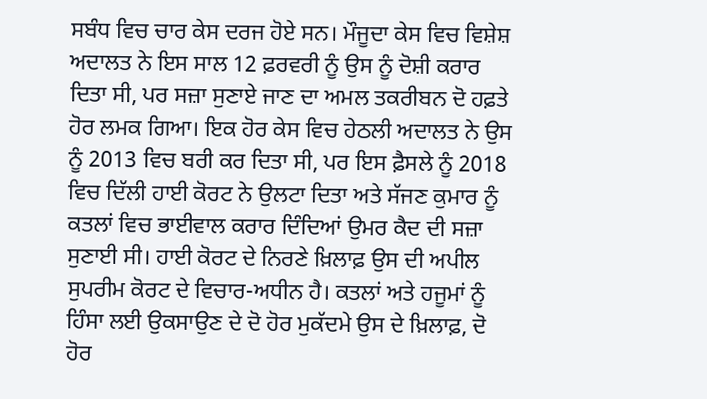ਸਬੰਧ ਵਿਚ ਚਾਰ ਕੇਸ ਦਰਜ ਹੋਏ ਸਨ। ਮੌਜੂਦਾ ਕੇਸ ਵਿਚ ਵਿਸ਼ੇਸ਼ ਅਦਾਲਤ ਨੇ ਇਸ ਸਾਲ 12 ਫ਼ਰਵਰੀ ਨੂੰ ਉਸ ਨੂੰ ਦੋਸ਼ੀ ਕਰਾਰ ਦਿਤਾ ਸੀ, ਪਰ ਸਜ਼ਾ ਸੁਣਾਏ ਜਾਣ ਦਾ ਅਮਲ ਤਕਰੀਬਨ ਦੋ ਹਫ਼ਤੇ ਹੋਰ ਲਮਕ ਗਿਆ। ਇਕ ਹੋਰ ਕੇਸ ਵਿਚ ਹੇਠਲੀ ਅਦਾਲਤ ਨੇ ਉਸ ਨੂੰ 2013 ਵਿਚ ਬਰੀ ਕਰ ਦਿਤਾ ਸੀ, ਪਰ ਇਸ ਫ਼ੈਸਲੇ ਨੂੰ 2018 ਵਿਚ ਦਿੱਲੀ ਹਾਈ ਕੋਰਟ ਨੇ ਉਲਟਾ ਦਿਤਾ ਅਤੇ ਸੱਜਣ ਕੁਮਾਰ ਨੂੰ ਕਤਲਾਂ ਵਿਚ ਭਾਈਵਾਲ ਕਰਾਰ ਦਿੰਦਿਆਂ ਉਮਰ ਕੈਦ ਦੀ ਸਜ਼ਾ ਸੁਣਾਈ ਸੀ। ਹਾਈ ਕੋਰਟ ਦੇ ਨਿਰਣੇ ਖ਼ਿਲਾਫ਼ ਉਸ ਦੀ ਅਪੀਲ ਸੁਪਰੀਮ ਕੋਰਟ ਦੇ ਵਿਚਾਰ-ਅਧੀਨ ਹੈ। ਕਤਲਾਂ ਅਤੇ ਹਜੂਮਾਂ ਨੂੰ ਹਿੰਸਾ ਲਈ ਉਕਸਾਉਣ ਦੇ ਦੋ ਹੋਰ ਮੁਕੱਦਮੇ ਉਸ ਦੇ ਖ਼ਿਲਾਫ਼, ਦੋ ਹੋਰ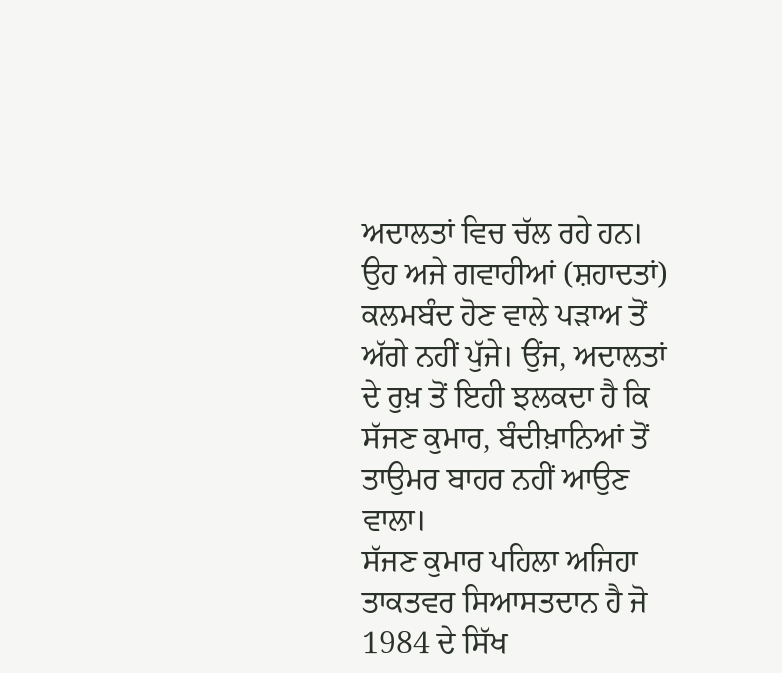ਅਦਾਲਤਾਂ ਵਿਚ ਚੱਲ ਰਹੇ ਹਨ। ਉਹ ਅਜੇ ਗਵਾਹੀਆਂ (ਸ਼ਹਾਦਤਾਂ) ਕਲਮਬੰਦ ਹੋਣ ਵਾਲੇ ਪੜਾਅ ਤੋਂ ਅੱਗੇ ਨਹੀਂ ਪੁੱਜੇ। ਉਂਜ, ਅਦਾਲਤਾਂ ਦੇ ਰੁਖ਼ ਤੋਂ ਇਹੀ ਝਲਕਦਾ ਹੈ ਕਿ ਸੱਜਣ ਕੁਮਾਰ, ਬੰਦੀਖ਼ਾਨਿਆਂ ਤੋਂ ਤਾਉਮਰ ਬਾਹਰ ਨਹੀਂ ਆਉਣ ਵਾਲਾ।
ਸੱਜਣ ਕੁਮਾਰ ਪਹਿਲਾ ਅਜਿਹਾ ਤਾਕਤਵਰ ਸਿਆਸਤਦਾਨ ਹੈ ਜੋ 1984 ਦੇ ਸਿੱਖ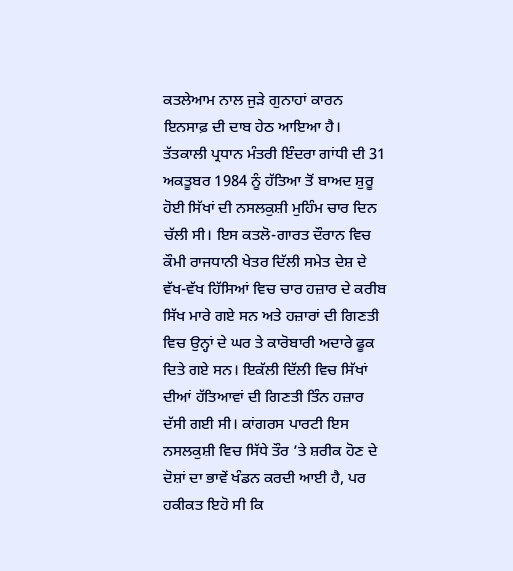ਕਤਲੇਆਮ ਨਾਲ ਜੁੜੇ ਗੁਨਾਹਾਂ ਕਾਰਨ ਇਨਸਾਫ਼ ਦੀ ਦਾਬ ਹੇਠ ਆਇਆ ਹੈ। ਤੱਤਕਾਲੀ ਪ੍ਰਧਾਨ ਮੰਤਰੀ ਇੰਦਰਾ ਗਾਂਧੀ ਦੀ 31 ਅਕਤੂਬਰ 1984 ਨੂੰ ਹੱਤਿਆ ਤੋਂ ਬਾਅਦ ਸ਼ੁਰੂ ਹੋਈ ਸਿੱਖਾਂ ਦੀ ਨਸਲਕੁਸ਼ੀ ਮੁਹਿੰਮ ਚਾਰ ਦਿਨ ਚੱਲੀ ਸੀ। ਇਸ ਕਤਲੋ-ਗਾਰਤ ਦੌਰਾਨ ਵਿਚ ਕੌਮੀ ਰਾਜਧਾਨੀ ਖੇਤਰ ਦਿੱਲੀ ਸਮੇਤ ਦੇਸ਼ ਦੇ ਵੱਖ-ਵੱਖ ਹਿੱਸਿਆਂ ਵਿਚ ਚਾਰ ਹਜ਼ਾਰ ਦੇ ਕਰੀਬ ਸਿੱਖ ਮਾਰੇ ਗਏ ਸਨ ਅਤੇ ਹਜ਼ਾਰਾਂ ਦੀ ਗਿਣਤੀ ਵਿਚ ਉਨ੍ਹਾਂ ਦੇ ਘਰ ਤੇ ਕਾਰੋਬਾਰੀ ਅਦਾਰੇ ਫੂਕ ਦਿਤੇ ਗਏ ਸਨ। ਇਕੱਲੀ ਦਿੱਲੀ ਵਿਚ ਸਿੱਖਾਂ ਦੀਆਂ ਹੱਤਿਆਵਾਂ ਦੀ ਗਿਣਤੀ ਤਿੰਨ ਹਜ਼ਾਰ ਦੱਸੀ ਗਈ ਸੀ। ਕਾਂਗਰਸ ਪਾਰਟੀ ਇਸ ਨਸਲਕੁਸ਼ੀ ਵਿਚ ਸਿੱਧੇ ਤੌਰ ’ਤੇ ਸ਼ਰੀਕ ਹੋਣ ਦੇ ਦੋਸ਼ਾਂ ਦਾ ਭਾਵੇਂ ਖੰਡਨ ਕਰਦੀ ਆਈ ਹੈ, ਪਰ ਹਕੀਕਤ ਇਹੋ ਸੀ ਕਿ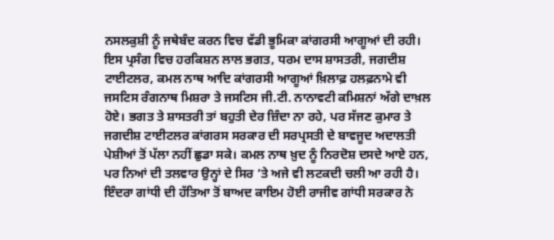ਨਸਲਕੁਸ਼ੀ ਨੂੰ ਜਥੇਬੰਦ ਕਰਨ ਵਿਚ ਵੱਡੀ ਭੂਮਿਕਾ ਕਾਂਗਰਸੀ ਆਗੂਆਂ ਦੀ ਰਹੀ।
ਇਸ ਪ੍ਰਸੰਗ ਵਿਚ ਹਰਕਿਸ਼ਨ ਲਾਲ ਭਗਤ, ਧਰਮ ਦਾਸ ਸ਼ਾਸਤਰੀ, ਜਗਦੀਸ਼ ਟਾਈਟਲਰ, ਕਮਲ ਨਾਥ ਆਦਿ ਕਾਂਗਰਸੀ ਆਗੂਆਂ ਖ਼ਿਲਾਫ਼ ਹਲਫ਼ਨਾਮੇ ਵੀ ਜਸਟਿਸ ਰੰਗਨਾਥ ਮਿਸ਼ਰਾ ਤੇ ਜਸਟਿਸ ਜੀ.ਟੀ. ਨਾਨਾਵਟੀ ਕਮਿਸ਼ਨਾਂ ਅੱਗੇ ਦਾਖ਼ਲ ਹੋਏ। ਭਗਤ ਤੇ ਸ਼ਾਸਤਰੀ ਤਾਂ ਬਹੁਤੀ ਦੇਰ ਜ਼ਿੰਦਾ ਨਾ ਰਹੇ, ਪਰ ਸੱਜਣ ਕੁਮਾਰ ਤੇ ਜਗਦੀਸ਼ ਟਾਈਟਲਰ ਕਾਂਗਰਸ ਸਰਕਾਰ ਦੀ ਸਰਪ੍ਰਸਤੀ ਦੇ ਬਾਵਜੂਦ ਅਦਾਲਤੀ ਪੇਸ਼ੀਆਂ ਤੋਂ ਪੱਲਾ ਨਹੀਂ ਛੁਡਾ ਸਕੇ। ਕਮਲ ਨਾਥ ਖ਼ੁਦ ਨੂੰ ਨਿਰਦੋਸ਼ ਦਸਦੇ ਆਏ ਹਨ, ਪਰ ਨਿਆਂ ਦੀ ਤਲਵਾਰ ਉਨ੍ਹਾਂ ਦੇ ਸਿਰ ’ਤੇ ਅਜੇ ਵੀ ਲਟਕਦੀ ਚਲੀ ਆ ਰਹੀ ਹੈ। ਇੰਦਰਾ ਗਾਂਧੀ ਦੀ ਹੱਤਿਆ ਤੋਂ ਬਾਅਦ ਕਾਇਮ ਹੋਈ ਰਾਜੀਵ ਗਾਂਧੀ ਸਰਕਾਰ ਨੇ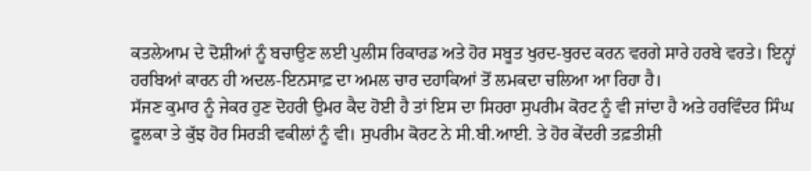ਕਤਲੇਆਮ ਦੇ ਦੋਸ਼ੀਆਂ ਨੂੰ ਬਚਾਉਣ ਲਈ ਪੁਲੀਸ ਰਿਕਾਰਡ ਅਤੇ ਹੋਰ ਸਬੂਤ ਖੁਰਦ-ਬੁਰਦ ਕਰਨ ਵਰਗੇ ਸਾਰੇ ਹਰਬੇ ਵਰਤੇ। ਇਨ੍ਹਾਂ ਹਰਬਿਆਂ ਕਾਰਨ ਹੀ ਅਦਲ-ਇਨਸਾਫ਼ ਦਾ ਅਮਲ ਚਾਰ ਦਹਾਕਿਆਂ ਤੋਂ ਲਮਕਦਾ ਚਲਿਆ ਆ ਰਿਹਾ ਹੈ।
ਸੱਜਣ ਕੁਮਾਰ ਨੂੰ ਜੇਕਰ ਹੁਣ ਦੋਹਰੀ ਉਮਰ ਕੈਦ ਹੋਈ ਹੈ ਤਾਂ ਇਸ ਦਾ ਸਿਹਰਾ ਸੁਪਰੀਮ ਕੋਰਟ ਨੂੰ ਵੀ ਜਾਂਦਾ ਹੈ ਅਤੇ ਹਰਵਿੰਦਰ ਸਿੰਘ ਫੂਲਕਾ ਤੇ ਕੁੱਝ ਹੋਰ ਸਿਰੜੀ ਵਕੀਲਾਂ ਨੂੰ ਵੀ। ਸੁਪਰੀਮ ਕੋਰਟ ਨੇ ਸੀ.ਬੀ.ਆਈ. ਤੇ ਹੋਰ ਕੇਂਦਰੀ ਤਫ਼ਤੀਸ਼ੀ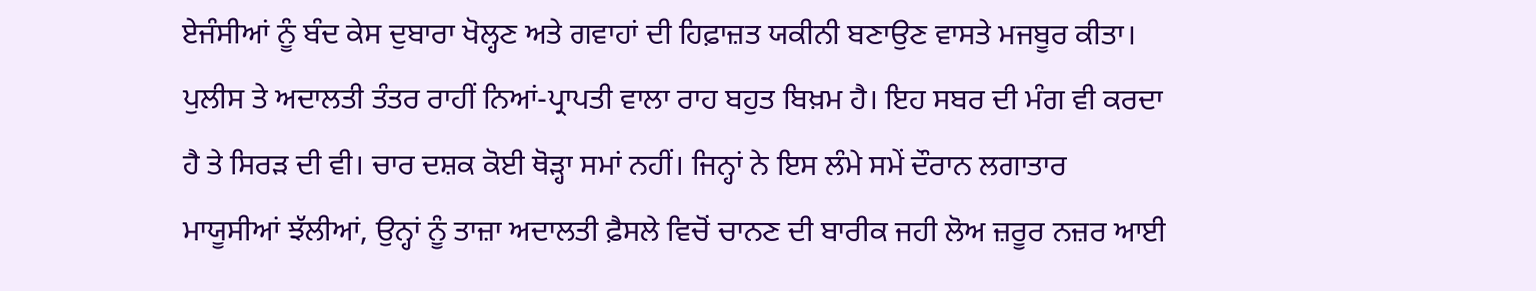ਏਜੰਸੀਆਂ ਨੂੰ ਬੰਦ ਕੇਸ ਦੁਬਾਰਾ ਖੋਲ੍ਹਣ ਅਤੇ ਗਵਾਹਾਂ ਦੀ ਹਿਫ਼ਾਜ਼ਤ ਯਕੀਨੀ ਬਣਾਉਣ ਵਾਸਤੇ ਮਜਬੂਰ ਕੀਤਾ। ਪੁਲੀਸ ਤੇ ਅਦਾਲਤੀ ਤੰਤਰ ਰਾਹੀਂ ਨਿਆਂ-ਪ੍ਰਾਪਤੀ ਵਾਲਾ ਰਾਹ ਬਹੁਤ ਬਿਖ਼ਮ ਹੈ। ਇਹ ਸਬਰ ਦੀ ਮੰਗ ਵੀ ਕਰਦਾ ਹੈ ਤੇ ਸਿਰੜ ਦੀ ਵੀ। ਚਾਰ ਦਸ਼ਕ ਕੋਈ ਥੋੜ੍ਹਾ ਸਮਾਂ ਨਹੀਂ। ਜਿਨ੍ਹਾਂ ਨੇ ਇਸ ਲੰਮੇ ਸਮੇਂ ਦੌਰਾਨ ਲਗਾਤਾਰ ਮਾਯੂਸੀਆਂ ਝੱਲੀਆਂ, ਉਨ੍ਹਾਂ ਨੂੰ ਤਾਜ਼ਾ ਅਦਾਲਤੀ ਫ਼ੈਸਲੇ ਵਿਚੋਂ ਚਾਨਣ ਦੀ ਬਾਰੀਕ ਜਹੀ ਲੋਅ ਜ਼ਰੂਰ ਨਜ਼ਰ ਆਈ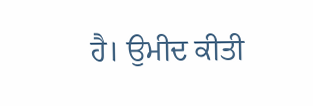ਹੈ। ਉਮੀਦ ਕੀਤੀ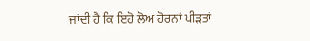ਜਾਂਦੀ ਹੈ ਕਿ ਇਹੋ ਲੋਅ ਹੋਰਨਾਂ ਪੀੜਤਾਂ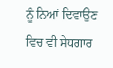ਨੂੰ ਨਿਆਂ ਦਿਵਾਉਣ ਵਿਚ ਵੀ ਸੇਧਗਾਰ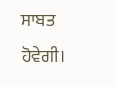ਸਾਬਤ ਹੋਵੇਗੀ।